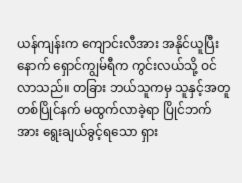ယန်ကျန်းက ကျောင်းလီအား အနိုင်ယူပြီးနောက် ရှောင်ကျွမ်ရီက ကွင်းလယ်သို့ ဝင်လာသည်။ တခြား ဘယ်သူကမှ သူနှင့်အတူ တစ်ပြိုင်နက် မထွက်လာခဲ့ရာ ပြိုင်ဘက်အား ရွေးချယ်ခွင့်ရသော ရှား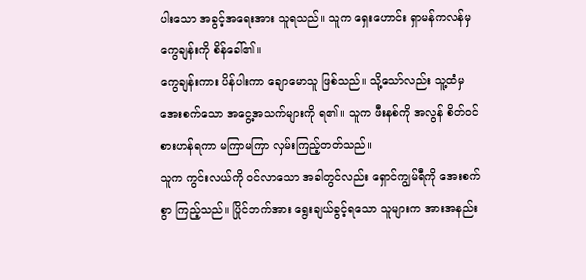ပါးသော အခွင့်အရေးအား သူရသည်။ သူက ရှေးဟောင်း ရှာမန်ကလန်မှ ကွေချန်းကို စိန်ခေါ်၏။
ကွေချန်းကား ပိန်ပါးကာ ချောမောသူ ဖြစ်သည်။ သို့သော်လည်း သူ့ထံမှ အေးစက်သော အငွေ့အသက်များကို ရ၏။ သူက ဖီးနစ်ကို အလွန် စိတ်ဝင်စားဟန်ရကာ မကြာမကြာ လှမ်းကြည့်တတ်သည်။
သူက ကွင်းလယ်ကို ဝင်လာသော အခါတွင်လည်း ရှောင်ကျွမ်ရီကို အေးစက်စွာ ကြည့်သည်။ ပြိုင်ဘက်အား ရွေးချယ်ခွင့်ရသော သူများက အားအနည်း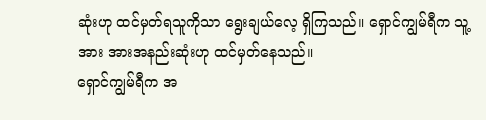ဆုံးဟု ထင်မှတ်ရသူကိုသာ ရွေးချယ်လေ့ ရှိကြသည်။ ရှောင်ကျွမ်ရီက သူ့အား အားအနည်းဆုံးဟု ထင်မှတ်နေသည်။
ရှောင်ကျွမ်ရီက အ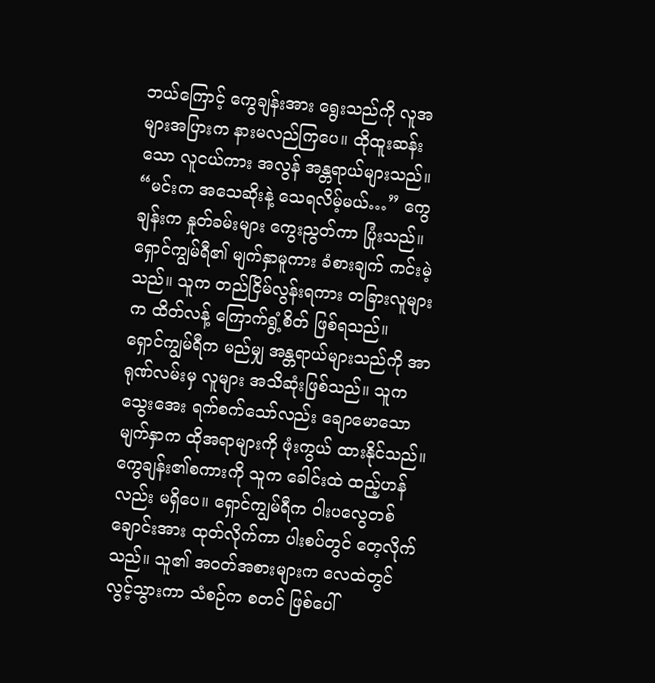ဘယ်ကြောင့် ကွေချန်းအား ရွေးသည်ကို လူအများအပြားက နားမလည်ကြပေ။ ထိုထူးဆန်းသော လူငယ်ကား အလွန် အန္တရာယ်များသည်။
“မင်းက အသေဆိုးနဲ့ သေရလိမ့်မယ်…” ကွေချန်းက နှုတ်ခမ်းများ ကွေးညွတ်ကာ ပြုံးသည်။ ရှောင်ကျွမ်ရီ၏ မျက်နှာမူကား ခံစားချက် ကင်းမဲ့သည်။ သူက တည်ငြိမ်လွန်းရကား တခြားလူများက ထိတ်လန့် ကြောက်ရွံ့စိတ် ဖြစ်ရသည်။
ရှောင်ကျွမ်ရီက မည်မျှ အန္တရာယ်များသည်ကို အာရုဏ်လမ်းမှ လူများ အသိဆုံးဖြစ်သည်။ သူက သွေးအေး ရက်စက်သော်လည်း ချောမောသော မျက်နှာက ထိုအရာများကို ဖုံးကွယ် ထားနိုင်သည်။
ကွေချန်း၏စကားကို သူက ခေါင်းထဲ ထည့်ဟန်လည်း မရှိပေ။ ရှောင်ကျွမ်ရီက ဝါးပလွေတစ်ချောင်းအား ထုတ်လိုက်ကာ ပါးစပ်တွင် တေ့လိုက်သည်။ သူ၏ အဝတ်အစားများက လေထဲတွင် လွင့်သွားကာ သံစဉ်က စတင် ဖြစ်ပေါ်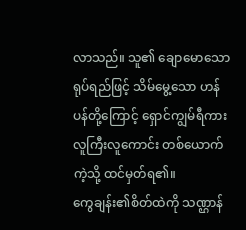လာသည်။ သူ၏ ချောမောသော ရုပ်ရည်ဖြင့် သိမ်မွေ့သော ဟန်ပန်တို့ကြောင့် ရှောင်ကျွမ်ရီကား လူကြီးလူကောင်း တစ်ယောက်ကဲ့သို့ ထင်မှတ်ရ၏။
ကွေချန်း၏စိတ်ထဲကို သဏ္ဌာန်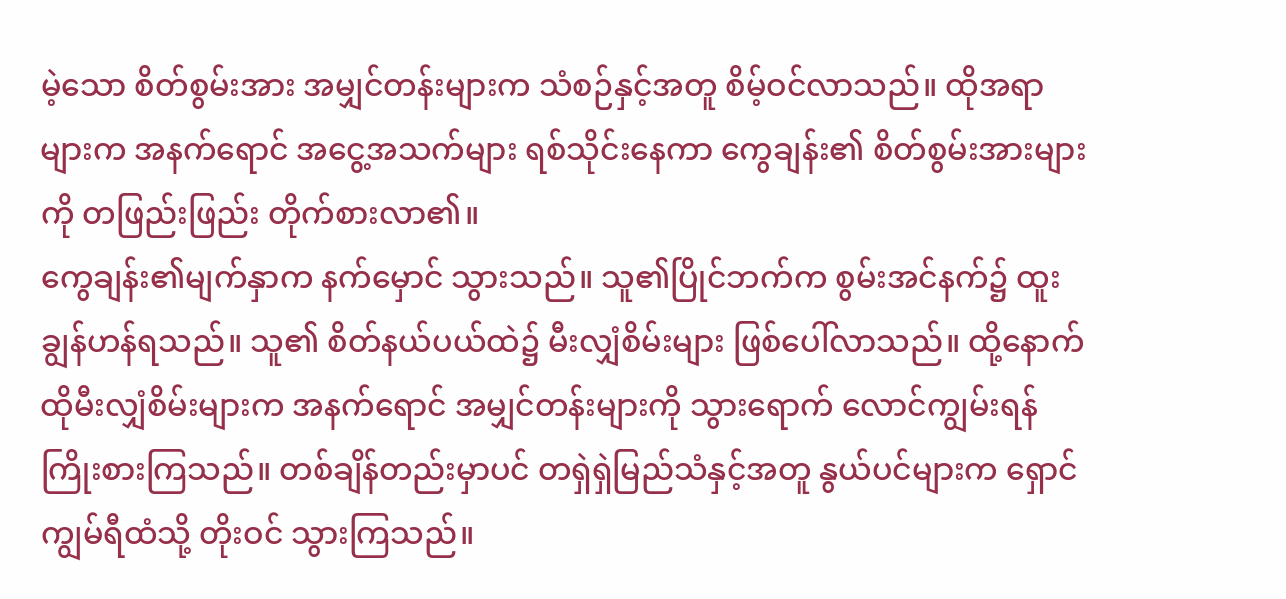မဲ့သော စိတ်စွမ်းအား အမျှင်တန်းများက သံစဉ်နှင့်အတူ စိမ့်ဝင်လာသည်။ ထိုအရာများက အနက်ရောင် အငွေ့အသက်များ ရစ်သိုင်းနေကာ ကွေချန်း၏ စိတ်စွမ်းအားများကို တဖြည်းဖြည်း တိုက်စားလာ၏။
ကွေချန်း၏မျက်နှာက နက်မှောင် သွားသည်။ သူ၏ပြိုင်ဘက်က စွမ်းအင်နက်၌ ထူးချွန်ဟန်ရသည်။ သူ၏ စိတ်နယ်ပယ်ထဲ၌ မီးလျှံစိမ်းများ ဖြစ်ပေါ်လာသည်။ ထို့နောက် ထိုမီးလျှံစိမ်းများက အနက်ရောင် အမျှင်တန်းများကို သွားရောက် လောင်ကျွမ်းရန် ကြိုးစားကြသည်။ တစ်ချိန်တည်းမှာပင် တရှဲရှဲမြည်သံနှင့်အတူ နွယ်ပင်များက ရှောင်ကျွမ်ရီထံသို့ တိုးဝင် သွားကြသည်။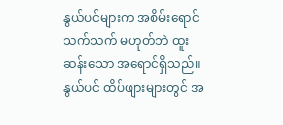နွယ်ပင်များက အစိမ်းရောင် သက်သက် မဟုတ်ဘဲ ထူးဆန်းသော အရောင်ရှိသည်။ နွယ်ပင် ထိပ်ဖျားများတွင် အ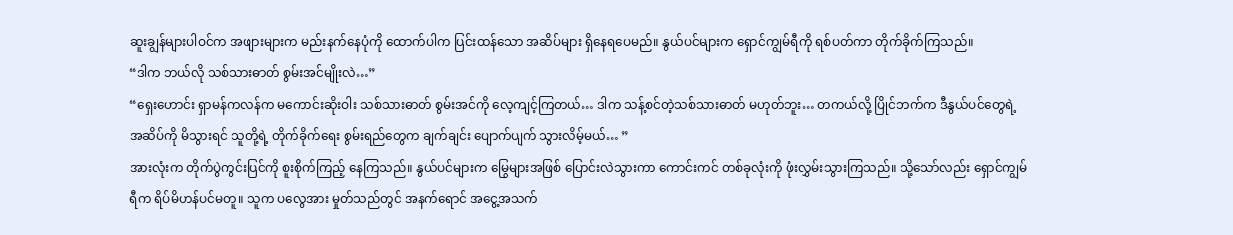ဆူးချွန်များပါဝင်က အဖျားများက မည်းနက်နေပုံကို ထောက်ပါက ပြင်းထန်သော အဆိပ်များ ရှိနေရပေမည်။ နွယ်ပင်များက ရှောင်ကျွမ်ရီကို ရစ်ပတ်ကာ တိုက်ခိုက်ကြသည်။
“ဒါက ဘယ်လို သစ်သားဓာတ် စွမ်းအင်မျိုးလဲ…”
“ရှေးဟောင်း ရှာမန်ကလန်က မကောင်းဆိုးဝါး သစ်သားဓာတ် စွမ်းအင်ကို လေ့ကျင့်ကြတယ်… ဒါက သန့်စင်တဲ့သစ်သားဓာတ် မဟုတ်ဘူး… တကယ်လို့ ပြိုင်ဘက်က ဒီနွယ်ပင်တွေရဲ့ အဆိပ်ကို မိသွားရင် သူတို့ရဲ့ တိုက်ခိုက်ရေး စွမ်းရည်တွေက ချက်ချင်း ပျောက်ပျက် သွားလိမ့်မယ်… ”
အားလုံးက တိုက်ပွဲကွင်းပြင်ကို စူးစိုက်ကြည့် နေကြသည်။ နွယ်ပင်များက မြွေများအဖြစ် ပြောင်းလဲသွားကာ ကောင်းကင် တစ်ခုလုံးကို ဖုံးလွှမ်းသွားကြသည်။ သို့သော်လည်း ရှောင်ကျွမ်ရီက ရိပ်မိဟန်ပင်မတူ။ သူက ပလွေအား မှုတ်သည်တွင် အနက်ရောင် အငွေ့အသက်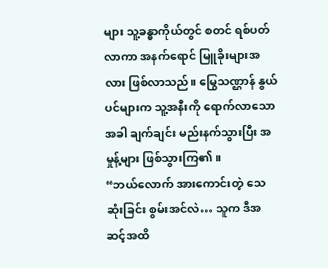များ သူ့ခန္ဓာကိုယ်တွင် စတင် ရစ်ပတ်လာကာ အနက်ရောင် မြူခိုးများအလား ဖြစ်လာသည်။ မြွေသဏ္ဌာန် နွယ်ပင်များက သူ့အနီးကို ရောက်လာသောအခါ ချက်ချင်း မည်းနက်သွားပြီး အမှုန့်များ ဖြစ်သွားကြ၏။
“ဘယ်လောက် အားကောင်းတဲ့ သေဆုံးခြင်း စွမ်းအင်လဲ… သူက ဒီအဆင့်အထိ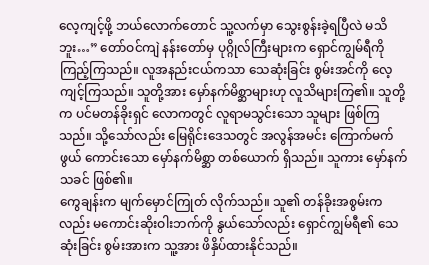လေ့ကျင့်ဖို့ ဘယ်လောက်တောင် သူ့လက်မှာ သွေးစွန်းခဲ့ရပြီလဲ မသိဘူး…” တော်ဝင်ကျဲ နန်းတော်မှ ပုဂ္ဂိုလ်ကြီးများက ရှောင်ကျွမ်ရီကို ကြည့်ကြသည်။ လူအနည်းငယ်ကသာ သေဆုံးခြင်း စွမ်းအင်ကို လေ့ကျင့်ကြသည်။ သူတို့အား မှော်နက်မိစ္ဆာများဟု လူသိများကြ၏။ သူတို့က ပင်မတန်ခိုးရှင် လောကတွင် လူရာမသွင်းသော သူများ ဖြစ်ကြသည်။ သို့သော်လည်း မြေရိုင်းဒေသတွင် အလွန်အမင်း ကြောက်မက်ဖွယ် ကောင်းသော မှော်နက်မိစ္ဆာ တစ်ယောက် ရှိသည်။ သူကား မှော်နက်သခင် ဖြစ်၏။
ကွေချန်းက မျက်မှောင်ကြုတ် လိုက်သည်။ သူ၏ တန်ခိုးအစွမ်းကလည်း မကောင်းဆိုးဝါးဘက်ကို နွယ်သော်လည်း ရှောင်ကျွမ်ရီ၏ သေဆုံးခြင်း စွမ်းအားက သူ့အား ဖိနှိပ်ထားနိုင်သည်။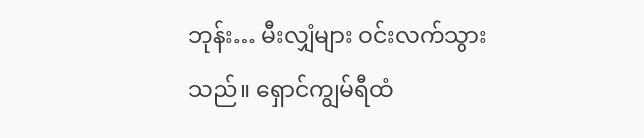ဘုန်း… မီးလျှံများ ဝင်းလက်သွားသည်။ ရှောင်ကျွမ်ရီထံ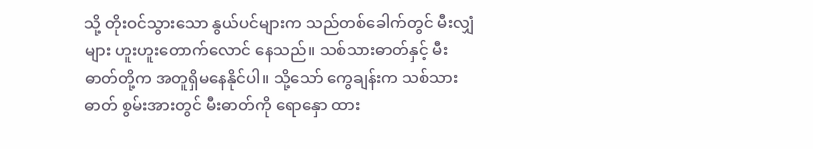သို့ တိုးဝင်သွားသော နွယ်ပင်များက သည်တစ်ခေါက်တွင် မီးလျှံများ ဟူးဟူးတောက်လောင် နေသည်။ သစ်သားဓာတ်နှင့် မီးဓာတ်တို့က အတူရှိမနေနိုင်ပါ။ သို့သော် ကွေချန်းက သစ်သားဓာတ် စွမ်းအားတွင် မီးဓာတ်ကို ရောနှော ထား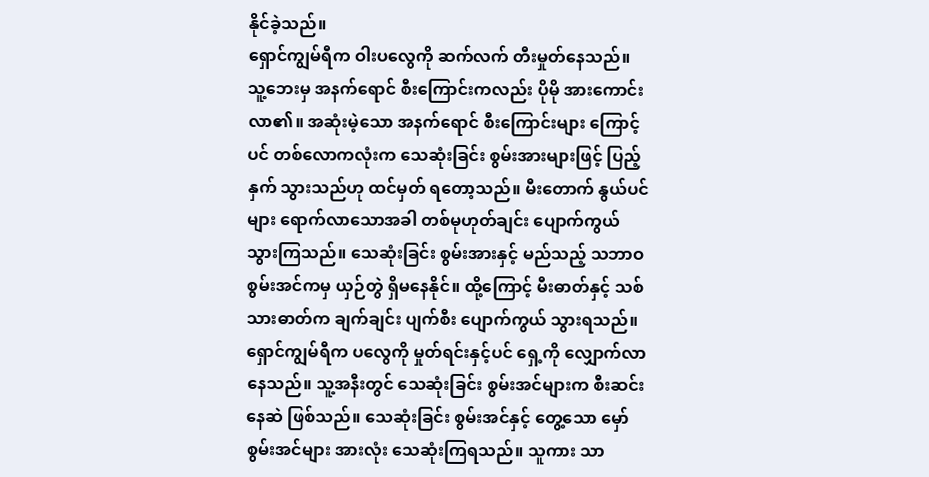နိုင်ခဲ့သည်။
ရှောင်ကျွမ်ရီက ဝါးပလွေကို ဆက်လက် တီးမှုတ်နေသည်။ သူ့ဘေးမှ အနက်ရောင် စီးကြောင်းကလည်း ပိုမို အားကောင်းလာ၏။ အဆုံးမဲ့သော အနက်ရောင် စီးကြောင်းများ ကြောင့်ပင် တစ်လောကလုံးက သေဆုံးခြင်း စွမ်းအားများဖြင့် ပြည့်နှက် သွားသည်ဟု ထင်မှတ် ရတော့သည်။ မီးတောက် နွယ်ပင်များ ရောက်လာသောအခါ တစ်မုဟုတ်ချင်း ပျောက်ကွယ် သွားကြသည်။ သေဆုံးခြင်း စွမ်းအားနှင့် မည်သည့် သဘာဝ စွမ်းအင်ကမှ ယှဉ်တွဲ ရှိမနေနိုင်။ ထို့ကြောင့် မီးဓာတ်နှင့် သစ်သားဓာတ်က ချက်ချင်း ပျက်စီး ပျောက်ကွယ် သွားရသည်။
ရှောင်ကျွမ်ရီက ပလွေကို မှုတ်ရင်းနှင့်ပင် ရှေ့ကို လျှောက်လာ နေသည်။ သူ့အနီးတွင် သေဆုံးခြင်း စွမ်းအင်များက စီးဆင်းနေဆဲ ဖြစ်သည်။ သေဆုံးခြင်း စွမ်းအင်နှင့် တွေ့သော မှော်စွမ်းအင်များ အားလုံး သေဆုံးကြရသည်။ သူကား သာ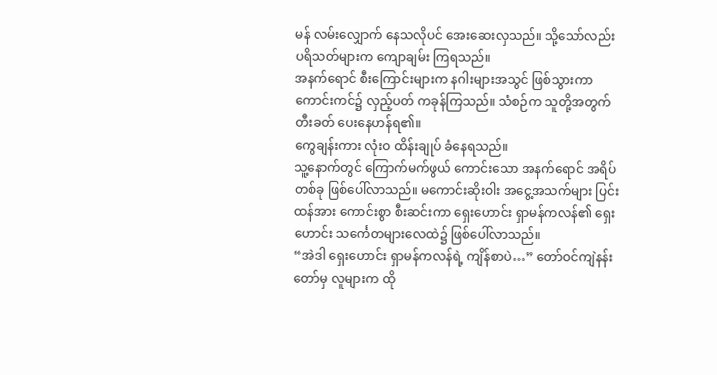မန် လမ်းလျှောက် နေသလိုပင် အေးဆေးလှသည်။ သို့သော်လည်း ပရိသတ်များက ကျောချမ်း ကြရသည်။
အနက်ရောင် စီးကြောင်းများက နဂါးများအသွင် ဖြစ်သွားကာ ကောင်းကင်၌ လှည့်ပတ် ကခုန်ကြသည်။ သံစဉ်က သူတို့အတွက် တီးခတ် ပေးနေဟန်ရ၏။
ကွေချန်းကား လုံးဝ ထိန်းချုပ် ခံနေရသည်။
သူ့နောက်တွင် ကြောက်မက်ဖွယ် ကောင်းသော အနက်ရောင် အရိပ်တစ်ခု ဖြစ်ပေါ်လာသည်။ မကောင်းဆိုးဝါး အငွေ့အသက်များ ပြင်းထန်အား ကောင်းစွာ စီးဆင်းကာ ရှေးဟောင်း ရှာမန်ကလန်၏ ရှေးဟောင်း သင်္ကေတများလေထဲ၌ ဖြစ်ပေါ်လာသည်။
“အဲဒါ ရှေးဟောင်း ရှာမန်ကလန်ရဲ့ ကျိန်စာပဲ…” တော်ဝင်ကျဲနန်းတော်မှ လူများက ထို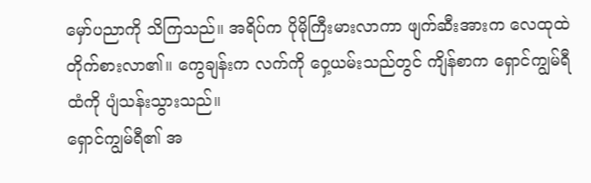မှော်ပညာကို သိကြသည်။ အရိပ်က ပိုမိုကြီးမားလာကာ ဖျက်ဆီးအားက လေထုထဲ တိုက်စားလာ၏။ ကွေချန်းက လက်ကို ဝှေ့ယမ်းသည်တွင် ကျိန်စာက ရှောင်ကျွမ်ရီထံကို ပျံသန်းသွားသည်။
ရှောင်ကျွမ်ရီ၏ အ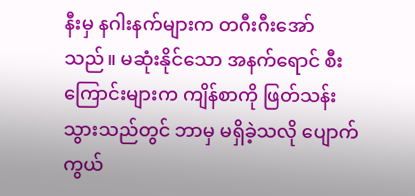နီးမှ နဂါးနက်များက တဂီးဂီးအော်သည်။ မဆုံးနိုင်သော အနက်ရောင် စီးကြောင်းများက ကျိန်စာကို ဖြတ်သန်း သွားသည်တွင် ဘာမှ မရှိခဲ့သလို ပျောက်ကွယ်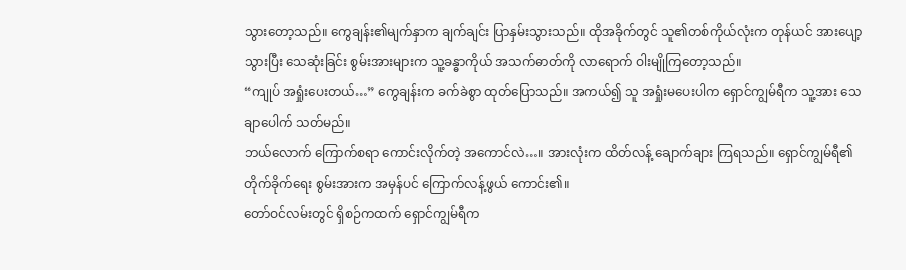သွားတော့သည်။ ကွေချန်း၏မျက်နှာက ချက်ချင်း ပြာနှမ်းသွားသည်။ ထိုအခိုက်တွင် သူ၏တစ်ကိုယ်လုံးက တုန်ယင် အားပျော့သွားပြီး သေဆုံးခြင်း စွမ်းအားများက သူ့ခန္ဓာကိုယ် အသက်ဓာတ်ကို လာရောက် ဝါးမျိုကြတော့သည်။
“ကျုပ် အရှုံးပေးတယ်…” ကွေချန်းက ခက်ခဲစွာ ထုတ်ပြောသည်။ အကယ်၍ သူ အရှုံးမပေးပါက ရှောင်ကျွမ်ရီက သူ့အား သေချာပေါက် သတ်မည်။
ဘယ်လောက် ကြောက်စရာ ကောင်းလိုက်တဲ့ အကောင်လဲ…။ အားလုံးက ထိတ်လန့် ချောက်ချား ကြရသည်။ ရှောင်ကျွမ်ရီ၏ တိုက်ခိုက်ရေး စွမ်းအားက အမှန်ပင် ကြောက်လန့်ဖွယ် ကောင်း၏။
တော်ဝင်လမ်းတွင် ရှိစဉ်ကထက် ရှောင်ကျွမ်ရီက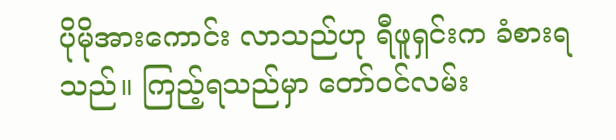ပိုမိုအားကောင်း လာသည်ဟု ရီဖူရှင်းက ခံစားရသည်။ ကြည့်ရသည်မှာ တော်ဝင်လမ်း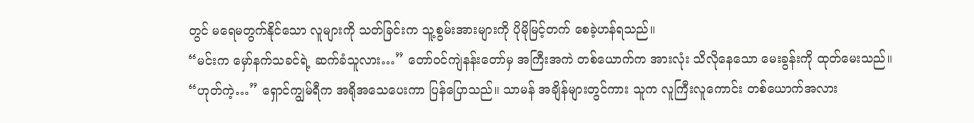တွင် မရေမတွက်နိုင်သော လူများကို သတ်ခြင်းက သူ့စွမ်းအားများကို ပိုမိုမြင့်တက် စေခဲ့ဟန်ရသည်။
“မင်းက မှော်နက်သခင်ရဲ့ ဆက်ခံသူလား…” တော်ဝင်ကျဲနန်းတော်မှ အကြီးအကဲ တစ်ယောက်က အားလုံး သိလိုနေသော မေးခွန်းကို ထုတ်မေးသည်။
“ဟုတ်ကဲ့…” ရှောင်ကျွမ်ရီက အရိုအသေပေးကာ ပြန်ပြောသည်။ သာမန် အချိန်များတွင်ကား သူက လူကြီးလူကောင်း တစ်ယောက်အလား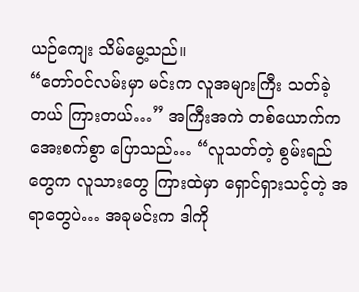ယဉ်ကျေး သိမ်မွေ့သည်။
“တော်ဝင်လမ်းမှာ မင်းက လူအများကြီး သတ်ခဲ့တယ် ကြားတယ်…” အကြီးအကဲ တစ်ယောက်က အေးစက်စွာ ပြောသည်… “လူသတ်တဲ့ စွမ်းရည်တွေက လူသားတွေ ကြားထဲမှာ ရှောင်ရှားသင့်တဲ့ အရာတွေပဲ… အခုမင်းက ဒါကို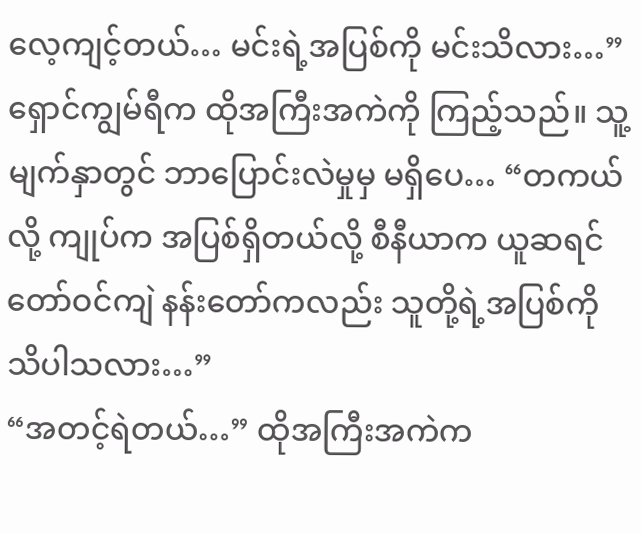လေ့ကျင့်တယ်… မင်းရဲ့အပြစ်ကို မင်းသိလား…”
ရှောင်ကျွမ်ရီက ထိုအကြီးအကဲကို ကြည့်သည်။ သူ့မျက်နှာတွင် ဘာပြောင်းလဲမှုမှ မရှိပေ… “တကယ်လို့ ကျုပ်က အပြစ်ရှိတယ်လို့ စီနီယာက ယူဆရင် တော်ဝင်ကျဲ နန်းတော်ကလည်း သူတို့ရဲ့အပြစ်ကို သိပါသလား…”
“အတင့်ရဲတယ်…” ထိုအကြီးအကဲက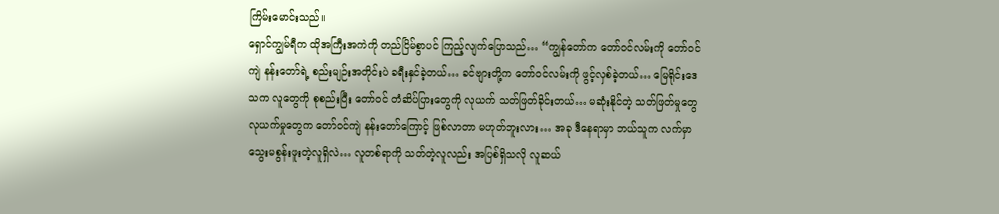ကြိမ်းမောင်းသည်။
ရှောင်ကျွမ်ရီက ထိုအကြီးအကဲကို တည်ငြိမ်စွာပင် ကြည့်လျက်ပြောသည်… “ကျွန်တော်က တော်ဝင်လမ်းကို တော်ဝင်ကျဲ နန်းတော်ရဲ့ စည်းမျဉ်းအတိုင်းပဲ ခရီးနှင်ခဲ့တယ်… ခင်ဗျားတို့က တော်ဝင်လမ်းကို ဖွင့်လှစ်ခဲ့တယ်… မြေရိုင်းဒေသက လူတွေကို စုစည်းပြီး တော်ဝင် တံဆိပ်ပြားတွေကို လုယက် သတ်ဖြတ်ခိုင်းတယ်… မဆုံးနိုင်တဲ့ သတ်ဖြတ်မှုတွေ လုယက်မှုတွေက တော်ဝင်ကျဲ နန်းတော်ကြောင့် ဖြစ်လာတာ မဟုတ်ဘူးလား… အခု ဒီနေရာမှာ ဘယ်သူက လက်မှာ သွေးမစွန်းဖူးတဲ့လူရှိလဲ… လူတစ်ရာကို သတ်တဲ့လူလည်း အပြစ်ရှိသလို လူဆယ်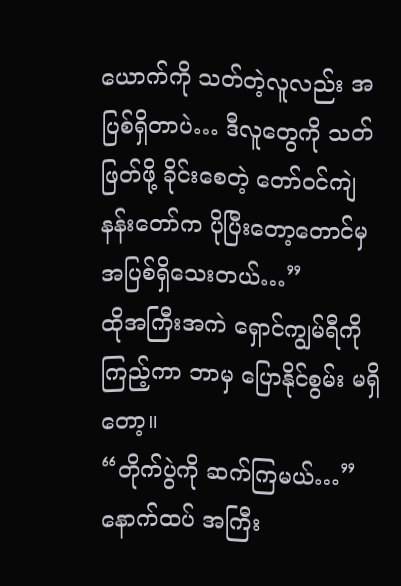ယောက်ကို သတ်တဲ့လူလည်း အပြစ်ရှိတာပဲ… ဒီလူတွေကို သတ်ဖြတ်ဖို့ ခိုင်းစေတဲ့ တော်ဝင်ကျဲ နန်းတော်က ပိုပြီးတော့တောင်မှ အပြစ်ရှိသေးတယ်…”
ထိုအကြီးအကဲ ရှောင်ကျွမ်ရီကို ကြည့်ကာ ဘာမှ ပြောနိုင်စွမ်း မရှိတော့။
“တိုက်ပွဲကို ဆက်ကြမယ်…” နောက်ထပ် အကြီး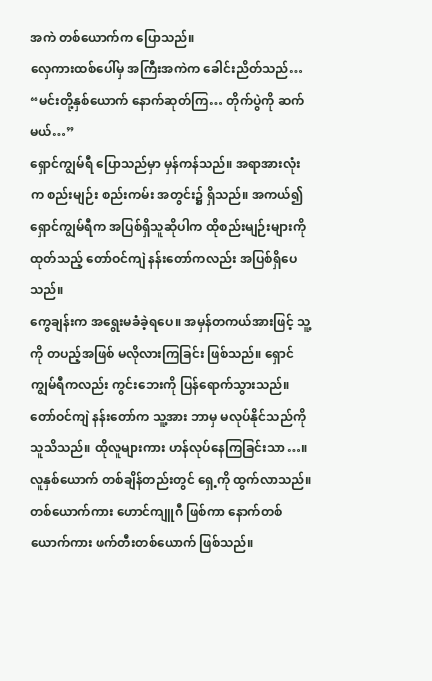အကဲ တစ်ယောက်က ပြောသည်။
လှေကားထစ်ပေါ်မှ အကြီးအကဲက ခေါင်းညိတ်သည်… “မင်းတို့နှစ်ယောက် နောက်ဆုတ်ကြ… တိုက်ပွဲကို ဆက်မယ်…”
ရှောင်ကျွမ်ရီ ပြောသည်မှာ မှန်ကန်သည်။ အရာအားလုံးက စည်းမျဉ်း စည်းကမ်း အတွင်း၌ ရှိသည်။ အကယ်၍ ရှောင်ကျွမ်ရီက အပြစ်ရှိသူဆိုပါက ထိုစည်းမျဉ်းများကို ထုတ်သည့် တော်ဝင်ကျဲ နန်းတော်ကလည်း အပြစ်ရှိပေသည်။
ကွေချန်းက အရွေးမခံခဲ့ရပေ။ အမှန်တကယ်အားဖြင့် သူ့ကို တပည့်အဖြစ် မလိုလားကြခြင်း ဖြစ်သည်။ ရှောင်ကျွမ်ရီကလည်း ကွင်းဘေးကို ပြန်ရောက်သွားသည်။ တော်ဝင်ကျဲ နန်းတော်က သူ့အား ဘာမှ မလုပ်နိုင်သည်ကို သူသိသည်။ ထိုလူများကား ဟန်လုပ်နေကြခြင်းသာ…။
လူနှစ်ယောက် တစ်ချိန်တည်းတွင် ရှေ့ကို ထွက်လာသည်။ တစ်ယောက်ကား ဟောင်ကျူဂီ ဖြစ်ကာ နောက်တစ်ယောက်ကား ဖက်တီးတစ်ယောက် ဖြစ်သည်။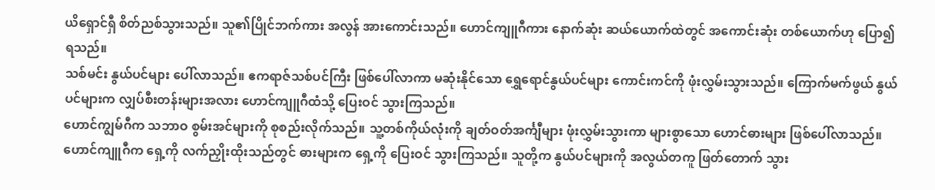ယိရှောင်ရှီ စိတ်ညစ်သွားသည်။ သူ၏ပြိုင်ဘက်ကား အလွန် အားကောင်းသည်။ ဟောင်ကျူဂီကား နောက်ဆုံး ဆယ်ယောက်ထဲတွင် အကောင်းဆုံး တစ်ယောက်ဟု ပြော၍ ရသည်။
သစ်မင်း နွယ်ပင်များ ပေါ်လာသည်။ ဧကရာဇ်သစ်ပင်ကြီး ဖြစ်ပေါ်လာကာ မဆုံးနိုင်သော ရွှေရောင်နွယ်ပင်များ ကောင်းကင်ကို ဖုံးလွှမ်းသွားသည်။ ကြောက်မက်ဖွယ် နွယ်ပင်များက လျှပ်စီးတန်းများအလား ဟောင်ကျူဂီထံသို့ ပြေးဝင် သွားကြသည်။
ဟောင်ကျွမ်ဂီက သဘာဝ စွမ်းအင်များကို စုစည်းလိုက်သည်။ သူ့တစ်ကိုယ်လုံးကို ချတ်ဝတ်အင်္ကျီများ ဖုံးလွှမ်းသွားကာ များစွာသော ဟောင်ဓားများ ဖြစ်ပေါ်လာသည်။ ဟောင်ကျူဂီက ရှေ့ကို လက်ညှိုးထိုးသည်တွင် ဓားများက ရှေ့ကို ပြေးဝင် သွားကြသည်။ သူတို့က နွယ်ပင်များကို အလွယ်တကူ ဖြတ်တောက် သွား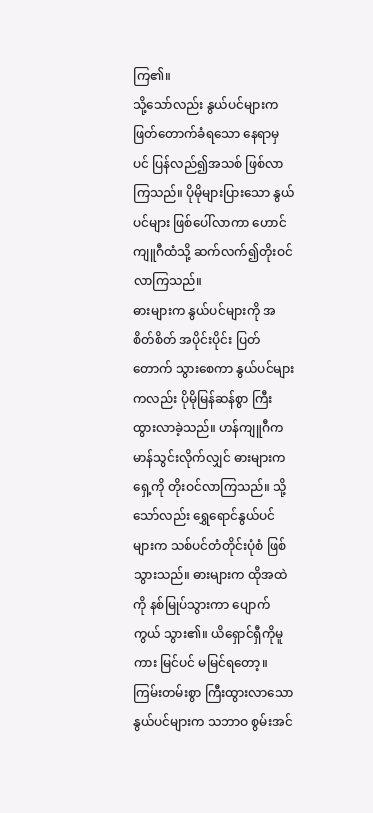ကြ၏။
သို့သော်လည်း နွယ်ပင်များက ဖြတ်တောက်ခံရသော နေရာမှပင် ပြန်လည်၍အသစ် ဖြစ်လာကြသည်။ ပိုမိုများပြားသော နွယ်ပင်များ ဖြစ်ပေါ်လာကာ ဟောင်ကျူဂီထံသို့ ဆက်လက်၍တိုးဝင်လာကြသည်။
ဓားများက နွယ်ပင်များကို အစိတ်စိတ် အပိုင်းပိုင်း ပြတ်တောက် သွားစေကာ နွယ်ပင်များကလည်း ပိုမိုမြန်ဆန်စွာ ကြီးထွားလာခဲ့သည်။ ဟန်ကျူဂီက မာန်သွင်းလိုက်လျှင် ဓားများက ရှေ့ကို တိုးဝင်လာကြသည်။ သို့သော်လည်း ရွှေရောင်နွယ်ပင်များက သစ်ပင်တံတိုင်းပုံစံ ဖြစ်သွားသည်။ ဓားများက ထိုအထဲကို နစ်မြုပ်သွားကာ ပျောက်ကွယ် သွား၏။ ယိရှောင်ရှီကိုမူကား မြင်ပင် မမြင်ရတော့။
ကြမ်းတမ်းစွာ ကြီးထွားလာသော နွယ်ပင်များက သဘာဝ စွမ်းအင်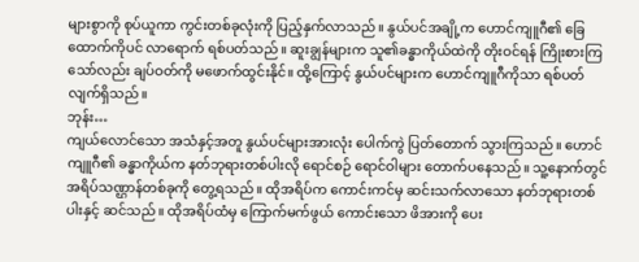များစွာကို စုပ်ယူကာ ကွင်းတစ်ခုလုံးကို ပြည့်နှက်လာသည်။ နွယ်ပင်အချို့က ဟောင်ကျူဂီ၏ ခြေထောက်ကိုပင် လာရောက် ရစ်ပတ်သည်။ ဆူးချွန်များက သူ၏ခန္ဓာကိုယ်ထဲကို တိုးဝင်ရန် ကြိုးစားကြသော်လည်း ချပ်ဝတ်ကို မဖောက်ထွင်းနိုင်။ ထို့ကြောင့် နွယ်ပင်များက ဟောင်ကျူဂီကိုသာ ရစ်ပတ်လျက်ရှိသည်။
ဘုန်း…
ကျယ်လောင်သော အသံနှင့်အတူ နွယ်ပင်များအားလုံး ပေါက်ကွဲ ပြတ်တောက် သွားကြသည်။ ဟောင်ကျူဂီ၏ ခန္ဓာကိုယ်က နတ်ဘုရားတစ်ပါးလို ရောင်စဉ် ရောင်ဝါများ တောက်ပနေသည်။ သူ့နောက်တွင် အရိပ်သဏ္ဌာန်တစ်ခုကို တွေ့ရသည်။ ထိုအရိပ်က ကောင်းကင်မှ ဆင်းသက်လာသော နတ်ဘုရားတစ်ပါးနှင့် ဆင်သည်။ ထိုအရိပ်ထံမှ ကြောက်မက်ဖွယ် ကောင်းသော ဖိအားကို ပေး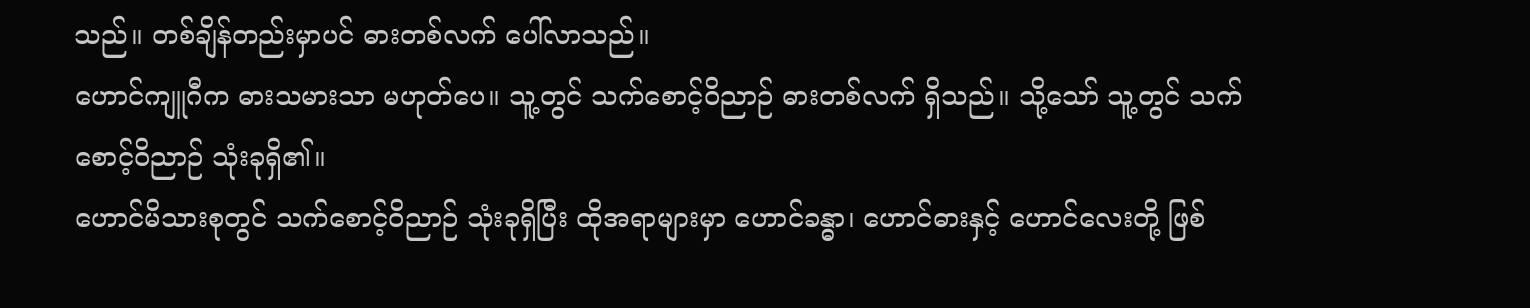သည်။ တစ်ချိန်တည်းမှာပင် ဓားတစ်လက် ပေါ်လာသည်။
ဟောင်ကျူဂီက ဓားသမားသာ မဟုတ်ပေ။ သူ့တွင် သက်စောင့်ဝိညာဉ် ဓားတစ်လက် ရှိသည်။ သို့သော် သူ့တွင် သက်စောင့်ဝိညာဉ် သုံးခုရှိ၏။
ဟောင်မိသားစုတွင် သက်စောင့်ဝိညာဉ် သုံးခုရှိပြီး ထိုအရာများမှာ ဟောင်ခန္ဓာ၊ ဟောင်ဓားနှင့် ဟောင်လေးတို့ ဖြစ်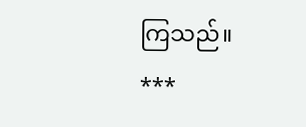ကြသည်။
***